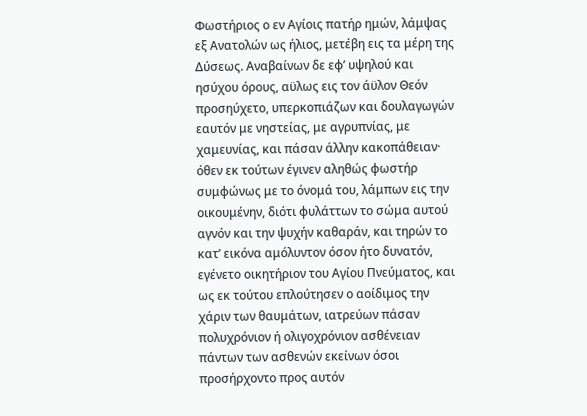Φωστήριος ο εν Αγίοις πατήρ ημών, λάμψας εξ Ανατολών ως ήλιος, μετέβη εις τα μέρη της Δύσεως. Αναβαίνων δε εφ’ υψηλού και ησύχου όρους, αϋλως εις τον άϋλον Θεόν προσηύχετο, υπερκοπιάζων και δουλαγωγών εαυτόν με νηστείας, με αγρυπνίας, με χαμευνίας, και πάσαν άλλην κακοπάθειαν· όθεν εκ τούτων έγινεν αληθώς φωστήρ συμφώνως με το όνομά του, λάμπων εις την οικουμένην, διότι φυλάττων το σώμα αυτού αγνόν και την ψυχήν καθαράν, και τηρών το κατ’ εικόνα αμόλυντον όσον ήτο δυνατόν, εγένετο οικητήριον του Αγίου Πνεύματος, και ως εκ τούτου επλούτησεν ο αοίδιμος την χάριν των θαυμάτων, ιατρεύων πάσαν πολυχρόνιον ή ολιγοχρόνιον ασθένειαν πάντων των ασθενών εκείνων όσοι προσήρχοντο προς αυτόν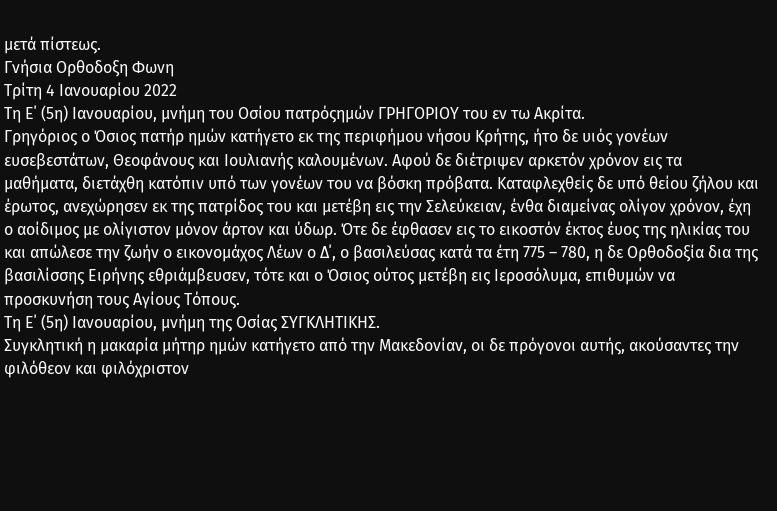μετά πίστεως.
Γνήσια Ορθοδοξη Φωνη
Τρίτη 4 Ιανουαρίου 2022
Τη Ε΄ (5η) Ιανουαρίου, μνήμη του Οσίου πατρόςημών ΓΡΗΓΟΡΙΟΥ του εν τω Ακρίτα.
Γρηγόριος ο Όσιος πατήρ ημών κατήγετο εκ της περιφήμου νήσου Κρήτης, ήτο δε υιός γονέων ευσεβεστάτων, Θεοφάνους και Ιουλιανής καλουμένων. Αφού δε διέτριψεν αρκετόν χρόνον εις τα μαθήματα, διετάχθη κατόπιν υπό των γονέων του να βόσκη πρόβατα. Καταφλεχθείς δε υπό θείου ζήλου και έρωτος, ανεχώρησεν εκ της πατρίδος του και μετέβη εις την Σελεύκειαν, ένθα διαμείνας ολίγον χρόνον, έχη ο αοίδιμος με ολίγιστον μόνον άρτον και ύδωρ. Ότε δε έφθασεν εις το εικοστόν έκτος έυος της ηλικίας του και απώλεσε την ζωήν ο εικονομάχος Λέων ο Δ΄, ο βασιλεύσας κατά τα έτη 775 – 780, η δε Ορθοδοξία δια της βασιλίσσης Ειρήνης εθριάμβευσεν, τότε και ο Όσιος ούτος μετέβη εις Ιεροσόλυμα, επιθυμών να προσκυνήση τους Αγίους Τόπους.
Τη Ε΄ (5η) Ιανουαρίου, μνήμη της Οσίας ΣΥΓΚΛΗΤΙΚΗΣ.
Συγκλητική η μακαρία μήτηρ ημών κατήγετο από την Μακεδονίαν, οι δε πρόγονοι αυτής, ακούσαντες την φιλόθεον και φιλόχριστον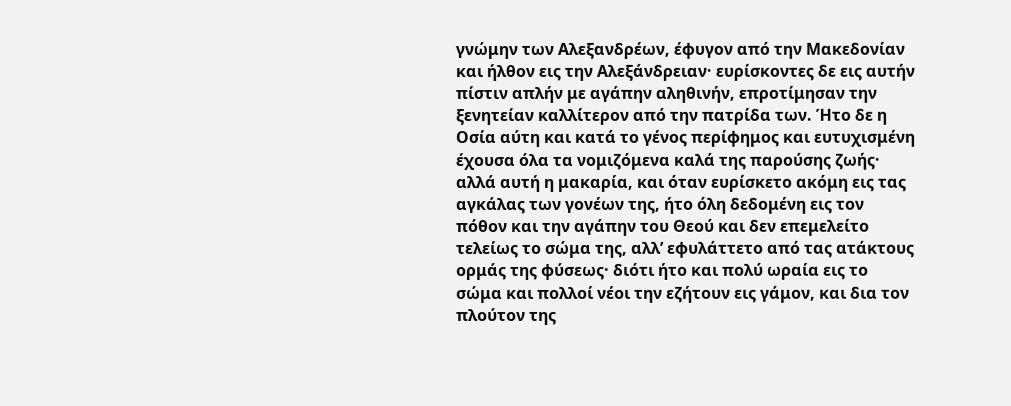γνώμην των Αλεξανδρέων, έφυγον από την Μακεδονίαν και ήλθον εις την Αλεξάνδρειαν· ευρίσκοντες δε εις αυτήν πίστιν απλήν με αγάπην αληθινήν, επροτίμησαν την ξενητείαν καλλίτερον από την πατρίδα των. Ήτο δε η Οσία αύτη και κατά το γένος περίφημος και ευτυχισμένη έχουσα όλα τα νομιζόμενα καλά της παρούσης ζωής· αλλά αυτή η μακαρία, και όταν ευρίσκετο ακόμη εις τας αγκάλας των γονέων της, ήτο όλη δεδομένη εις τον πόθον και την αγάπην του Θεού και δεν επεμελείτο τελείως το σώμα της, αλλ’ εφυλάττετο από τας ατάκτους ορμάς της φύσεως· διότι ήτο και πολύ ωραία εις το σώμα και πολλοί νέοι την εζήτουν εις γάμον, και δια τον πλούτον της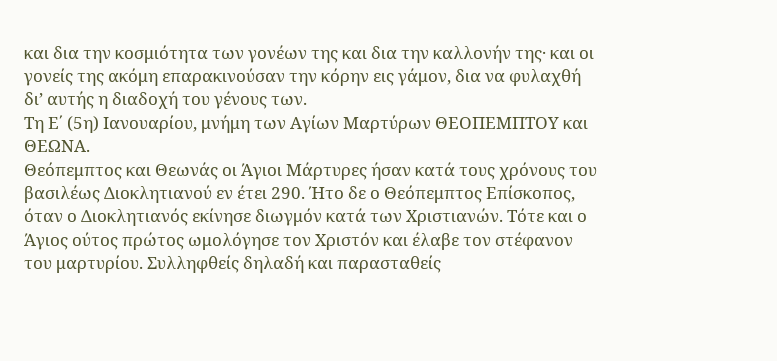και δια την κοσμιότητα των γονέων της και δια την καλλονήν της· και οι γονείς της ακόμη επαρακινούσαν την κόρην εις γάμον, δια να φυλαχθή δι’ αυτής η διαδοχή του γένους των.
Τη Ε΄ (5η) Ιανουαρίου, μνήμη των Αγίων Μαρτύρων ΘΕΟΠΕΜΠΤΟΥ και ΘΕΩΝΑ.
Θεόπεμπτος και Θεωνάς οι Άγιοι Μάρτυρες ήσαν κατά τους χρόνους του βασιλέως Διοκλητιανού εν έτει 290. Ήτο δε ο Θεόπεμπτος Επίσκοπος, όταν ο Διοκλητιανός εκίνησε διωγμόν κατά των Χριστιανών. Τότε και ο Άγιος ούτος πρώτος ωμολόγησε τον Χριστόν και έλαβε τον στέφανον του μαρτυρίου. Συλληφθείς δηλαδή και παρασταθείς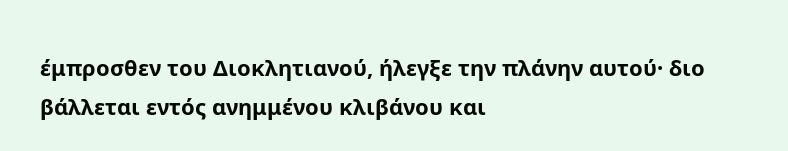έμπροσθεν του Διοκλητιανού, ήλεγξε την πλάνην αυτού· διο βάλλεται εντός ανημμένου κλιβάνου και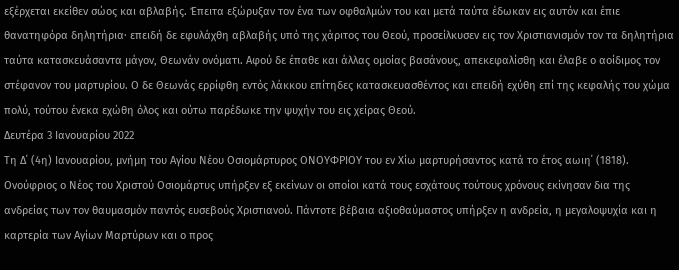εξέρχεται εκείθεν σώος και αβλαβής. Έπειτα εξώρυξαν τον ένα των οφθαλμών του και μετά ταύτα έδωκαν εις αυτόν και έπιε θανατηφόρα δηλητήρια· επειδή δε εφυλάχθη αβλαβής υπό της χάριτος του Θεού, προσείλκυσεν εις τον Χριστιανισμόν τον τα δηλητήρια ταύτα κατασκευάσαντα μάγον, Θεωνάν ονόματι. Αφού δε έπαθε και άλλας ομοίας βασάνους, απεκεφαλίσθη και έλαβε ο αοίδιμος τον στέφανον του μαρτυρίου. Ο δε Θεωνάς ερρίφθη εντός λάκκου επίτηδες κατασκευασθέντος και επειδή εχύθη επί της κεφαλής του χώμα πολύ, τούτου ένεκα εχώθη όλος και ούτω παρέδωκε την ψυχήν του εις χείρας Θεού.
Δευτέρα 3 Ιανουαρίου 2022
Τη Δ΄ (4η) Ιανουαρίου, μνήμη του Αγίου Νέου Οσιομάρτυρος ΟΝΟΥΦΡΙΟΥ του εν Χίω μαρτυρήσαντος κατά το έτος αωιη΄ (1818).
Ονούφριος ο Νέος του Χριστού Οσιομάρτυς υπήρξεν εξ εκείνων οι οποίοι κατά τους εσχάτους τούτους χρόνους εκίνησαν δια της ανδρείας των τον θαυμασμόν παντός ευσεβούς Χριστιανού. Πάντοτε βέβαια αξιοθαύμαστος υπήρξεν η ανδρεία, η μεγαλοψυχία και η καρτερία των Αγίων Μαρτύρων και ο προς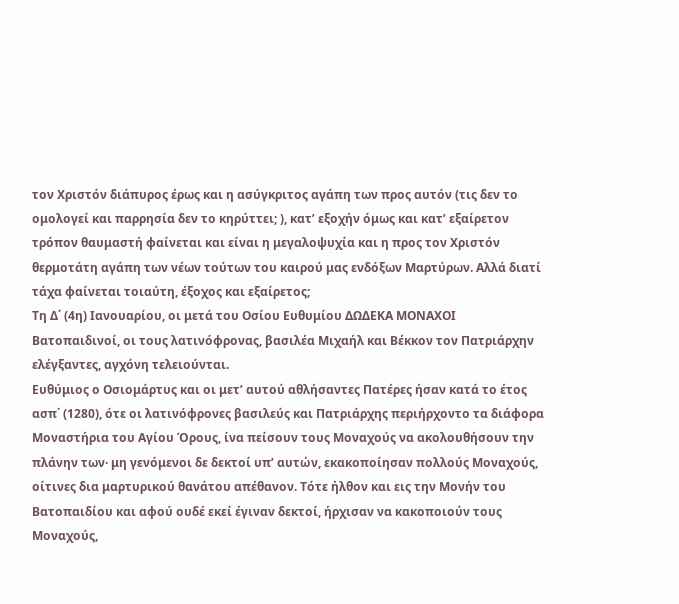τον Χριστόν διάπυρος έρως και η ασύγκριτος αγάπη των προς αυτόν (τις δεν το ομολογεί και παρρησία δεν το κηρύττει; ), κατ’ εξοχήν όμως και κατ’ εξαίρετον τρόπον θαυμαστή φαίνεται και είναι η μεγαλοψυχία και η προς τον Χριστόν θερμοτάτη αγάπη των νέων τούτων του καιρού μας ενδόξων Μαρτύρων. Αλλά διατί τάχα φαίνεται τοιαύτη, έξοχος και εξαίρετος;
Τη Δ΄ (4η) Ιανουαρίου, οι μετά του Οσίου Ευθυμίου ΔΩΔΕΚΑ ΜΟΝΑΧΟΙ Βατοπαιδινοί, οι τους λατινόφρονας, βασιλέα Μιχαήλ και Βέκκον τον Πατριάρχην ελέγξαντες, αγχόνη τελειούνται.
Ευθύμιος ο Οσιομάρτυς και οι μετ’ αυτού αθλήσαντες Πατέρες ήσαν κατά το έτος ασπ΄ (1280), ότε οι λατινόφρονες βασιλεύς και Πατριάρχης περιήρχοντο τα διάφορα Μοναστήρια του Αγίου Όρους, ίνα πείσουν τους Μοναχούς να ακολουθήσουν την πλάνην των· μη γενόμενοι δε δεκτοί υπ’ αυτών, εκακοποίησαν πολλούς Μοναχούς, οίτινες δια μαρτυρικού θανάτου απέθανον. Τότε ήλθον και εις την Μονήν του Βατοπαιδίου και αφού ουδέ εκεί έγιναν δεκτοί, ήρχισαν να κακοποιούν τους Μοναχούς,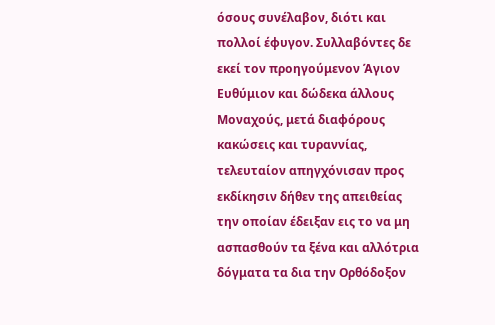όσους συνέλαβον, διότι και πολλοί έφυγον. Συλλαβόντες δε εκεί τον προηγούμενον Άγιον Ευθύμιον και δώδεκα άλλους Μοναχούς, μετά διαφόρους κακώσεις και τυραννίας, τελευταίον απηγχόνισαν προς εκδίκησιν δήθεν της απειθείας την οποίαν έδειξαν εις το να μη ασπασθούν τα ξένα και αλλότρια δόγματα τα δια την Ορθόδοξον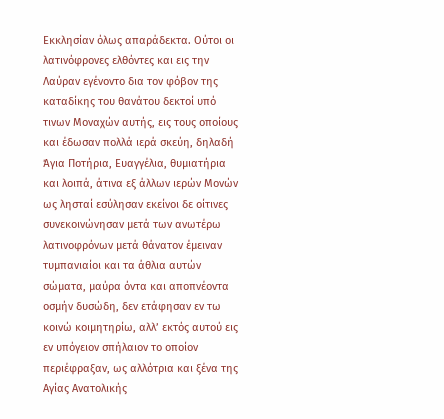Εκκλησίαν όλως απαράδεκτα. Ούτοι οι λατινόφρονες ελθόντες και εις την Λαύραν εγένοντο δια τον φόβον της καταδίκης του θανάτου δεκτοί υπό τινων Μοναχών αυτής, εις τους οποίους και έδωσαν πολλά ιερά σκεύη, δηλαδή Άγια Ποτήρια, Ευαγγέλια, θυμιατήρια και λοιπά, άτινα εξ άλλων ιερών Μονών ως λησταί εσύλησαν εκείνοι δε οίτινες συνεκοινώνησαν μετά των ανωτέρω λατινοφρόνων μετά θάνατον έμειναν τυμπανιαίοι και τα άθλια αυτών σώματα, μαύρα όντα και αποπνέοντα οσμήν δυσώδη, δεν ετάφησαν εν τω κοινώ κοιμητηρίω, αλλ’ εκτός αυτού εις εν υπόγειον σπήλαιον το οποίον περιέφραξαν, ως αλλότρια και ξένα της Αγίας Ανατολικής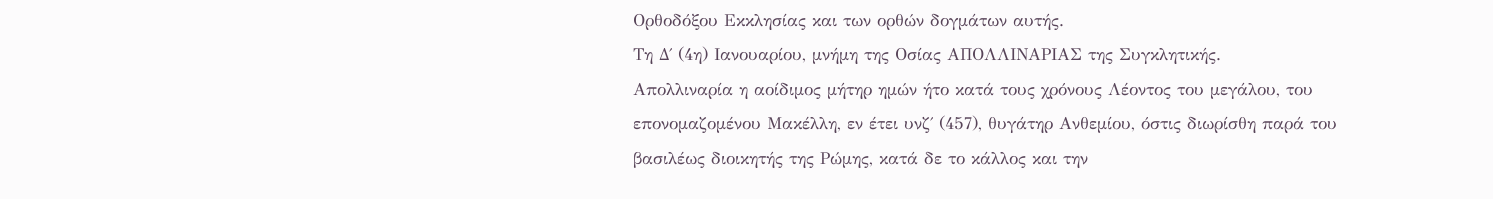Ορθοδόξου Εκκλησίας και των ορθών δογμάτων αυτής.
Τη Δ΄ (4η) Ιανουαρίου, μνήμη της Οσίας ΑΠΟΛΛΙΝΑΡΙΑΣ της Συγκλητικής.
Απολλιναρία η αοίδιμος μήτηρ ημών ήτο κατά τους χρόνους Λέοντος του μεγάλου, του επονομαζομένου Μακέλλη, εν έτει υνζ΄ (457), θυγάτηρ Ανθεμίου, όστις διωρίσθη παρά του βασιλέως διοικητής της Ρώμης, κατά δε το κάλλος και την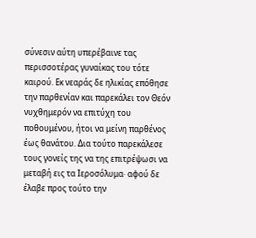σύνεσιν αύτη υπερέβαινε τας περισσοτέρας γυναίκας του τότε καιρού. Εκ νεαράς δε ηλικίας επόθησε την παρθενίαν και παρεκάλει τον Θεόν νυχθημερόν να επιτύχη του ποθουμένου, ήτοι να μείνη παρθένος έως θανάτου. Δια τούτο παρεκάλεσε τους γονείς της να της επιτρέψωσι να μεταβή εις τα Ιεροσόλυμα· αφού δε έλαβε προς τούτο την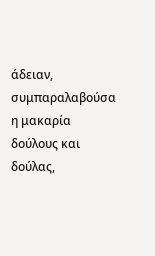άδειαν, συμπαραλαβούσα η μακαρία δούλους και δούλας,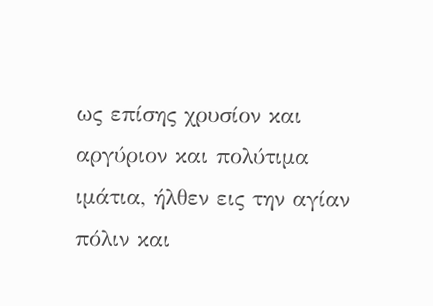ως επίσης χρυσίον και αργύριον και πολύτιμα ιμάτια, ήλθεν εις την αγίαν πόλιν και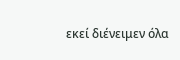εκεί διένειμεν όλα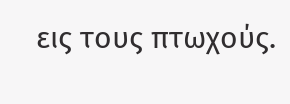εις τους πτωχούς.